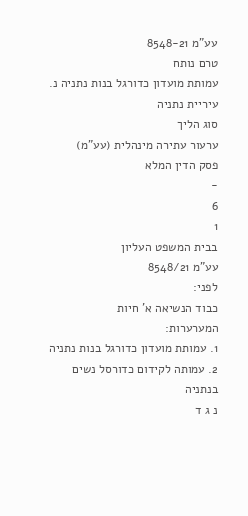עע"מ 8548-21
טרם נותח
עמותת מועדון כדורגל בנות נתניה נ. עיריית נתניה
סוג הליך
ערעור עתירה מינהלית (עע"מ)
פסק הדין המלא
-
6
1
בבית המשפט העליון
עע"מ 8548/21
לפני:
כבוד הנשיאה א' חיות
המערערות:
1. עמותת מועדון כדורגל בנות נתניה
2. עמותה לקידום כדורסל נשים בנתניה
נ ג ד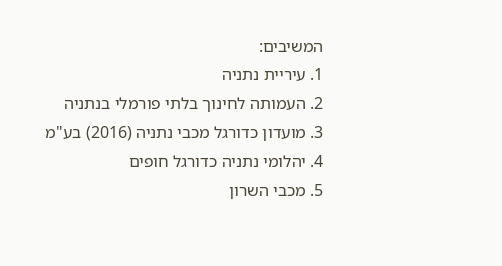המשיבים:
1. עיריית נתניה
2. העמותה לחינוך בלתי פורמלי בנתניה
3. מועדון כדורגל מכבי נתניה (2016) בע"מ
4. יהלומי נתניה כדורגל חופים
5. מכבי השרון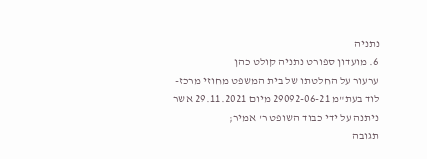נתניה
6. מועדון ספורט נתניה קולט כהן
ערעור על החלטתו של בית המשפט מחוזי מרכז-לוד בעת"מ 29092-06-21 מיום 29.11.2021 אשר ניתנה על ידי כבוד השופט ר' אמיר;
תגובה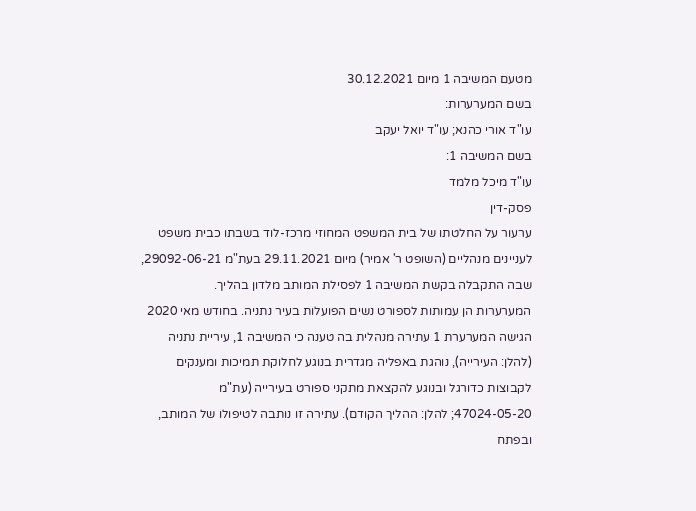מטעם המשיבה 1 מיום 30.12.2021
בשם המערערות:
עו"ד אורי כהנא; עו"ד יואל יעקב
בשם המשיבה 1:
עו"ד מיכל מלמד
פסק-דין
ערעור על החלטתו של בית המשפט המחוזי מרכז-לוד בשבתו כבית משפט לעניינים מנהליים (השופט ר' אמיר) מיום 29.11.2021 בעת"מ 29092-06-21, שבה התקבלה בקשת המשיבה 1 לפסילת המותב מלדון בהליך.
המערערות הן עמותות לספורט נשים הפועלות בעיר נתניה. בחודש מאי 2020 הגישה המערערת 1 עתירה מנהלית בה טענה כי המשיבה 1, עיריית נתניה (להלן: העירייה), נוהגת באפליה מגדרית בנוגע לחלוקת תמיכות ומענקים לקבוצות כדורגל ובנוגע להקצאת מתקני ספורט בעירייה (עת"מ 47024-05-20; להלן: ההליך הקודם). עתירה זו נותבה לטיפולו של המותב, ובפתח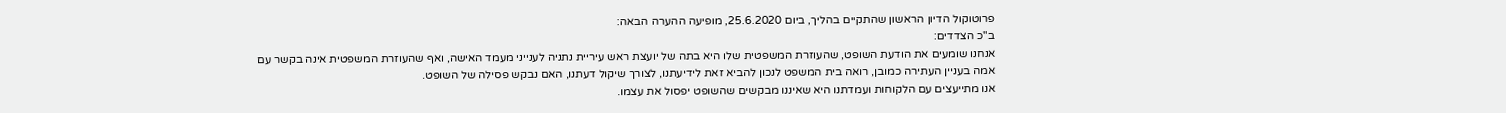פרוטוקול הדיון הראשון שהתקיים בהליך, ביום 25.6.2020, מופיעה ההערה הבאה:
ב"כ הצדדים:
אנחנו שומעים את הודעת השופט, שהעוזרת המשפטית שלו היא בתה של יועצת ראש עיריית נתניה לענייני מעמד האישה, ואף שהעוזרת המשפטית אינה בקשר עם אמה בעניין העתירה כמובן, רואה בית המשפט לנכון להביא זאת לידיעתנו, לצורך שיקול דעתנו, האם נבקש פסילה של השופט.
אנו מתייעצים עם הלקוחות ועמדתנו היא שאיננו מבקשים שהשופט יפסול את עצמו.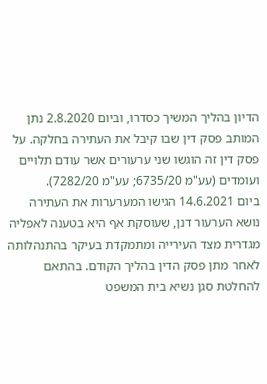הדיון בהליך המשיך כסדרו, וביום 2.8.2020 נתן המותב פסק דין שבו קיבל את העתירה בחלקה. על פסק דין זה הוגשו שני ערעורים אשר עודם תלויים ועומדים (עע"מ 6735/20; עע"מ 7282/20).
ביום 14.6.2021 הגישו המערערות את העתירה נושא הערעור דנן, שעוסקת אף היא בטענה לאפליה מגדרית מצד העירייה ומתמקדת בעיקר בהתנהלותה לאחר מתן פסק הדין בהליך הקודם. בהתאם להחלטת סגן נשיא בית המשפט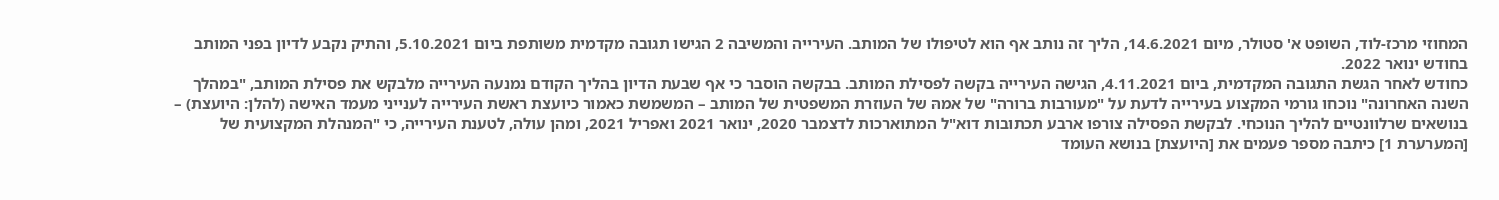המחוזי מרכז-לוד, השופט א' סטולר, מיום 14.6.2021, הליך זה נותב אף הוא לטיפולו של המותב. העירייה והמשיבה 2 הגישו תגובה מקדמית משותפת ביום 5.10.2021, והתיק נקבע לדיון בפני המותב בחודש ינואר 2022.
כחודש לאחר הגשת התגובה המקדמית, ביום 4.11.2021, הגישה העירייה בקשה לפסילת המותב. בבקשה הוסבר כי אף שבעת הדיון בהליך הקודם נמנעה העירייה מלבקש את פסילת המותב, "במהלך השנה האחרונה" נוכחו גורמי המקצוע בעירייה לדעת על "מעורבות ברורה" של אמהּ של העוזרת המשפטית של המותב – המשמשת כאמור כיועצת ראשת העירייה לענייני מעמד האישה (להלן: היועצת) – בנושאים שרלוונטיים להליך הנוכחי. לבקשת הפסילה צורפו ארבע תכתובות דוא"ל המתוארכות לדצמבר 2020, ינואר 2021 ואפריל 2021, ומהן עולה, לטענת העירייה, כי "המנהלת המקצועית של [המערערת 1] כיתבה מספר פעמים את [היועצת] בנושא העומד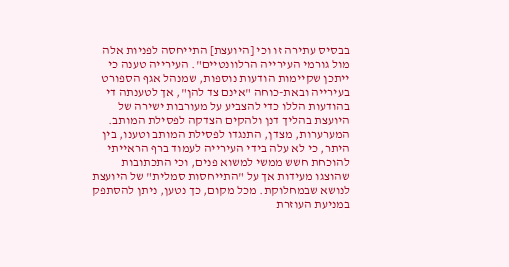בבסיס עתירה זו וכי [היועצת] התייחסה לפניות אלה מול גורמי העירייה הרלוונטיים". העירייה טענה כי ייתכן שקיימות הודעות נוספות, שמנהל אגף הספורט בעירייה ובאת-כוחה "אינם צד להן", אך לטענתה די בהודעות הללו כדי להצביע על מעורבות ישירה של היועצת בהליך דנן ולהקים הצדקה לפסילת המותב.
המערערות, מצדן, התנגדו לפסילת המותב וטענו, בין היתר, כי לא עלה בידי העירייה לעמוד ברף הראייתי להוכחת חשש ממשי למשוא פנים, וכי התכתובות שהוצגו מעידות אך על "התייחסות סמלית" של היועצת לנושא שבמחלוקת. מכל מקום, כך נטען, ניתן להסתפק במניעת העוזרת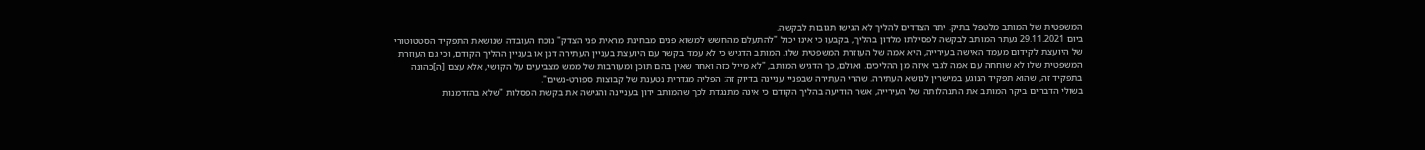המשפטית של המותב מלטפל בתיק. יתר הצדדים להליך לא הגישו תגובות לבקשה.
ביום 29.11.2021 נעתר המותב לבקשה לפסילתו מלדון בהליך, בקבעו כי אינו יכול "להתעלם מהחשש למשוא פנים מבחינת מראית פני הצדק" נוכח העובדה שנושאת התפקיד הסטטוטורי של היועצת לקידום מעמד האישה בעירייה, היא אמהּ של העוזרת המשפטית שלו. המותב הדגיש כי לא עמד בקשר עם היועצת בעניין העתירה דנן או בעניין ההליך הקודם, וכי גם העוזרת המשפטית שלו לא שוחחה עם אמה לגבי איזה מן ההליכים. ואולם, כך הדגיש המותב, "לא מייל כזה ואחר שאין בהם תוכן ומעורבות של ממש מצביעים על הקושי, אלא עצם [ה]כהונה בתפקיד זה, שהוא תפקיד הנוגע במישרין לנושא העתירה. שהרי העתירה שבפניי עניינה בדיוק זה: הפליה מגדרית נטענת של קבוצות ספורט-נשים".
בשולי הדברים ביקר המותב את התנהלותה של העירייה, אשר הודיעה בהליך הקודם כי אינה מתנגדת לכך שהמותב ידון בעניינה והגישה את בקשת הפסלות "שלא בהזדמנות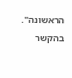הראשונה". בהקשר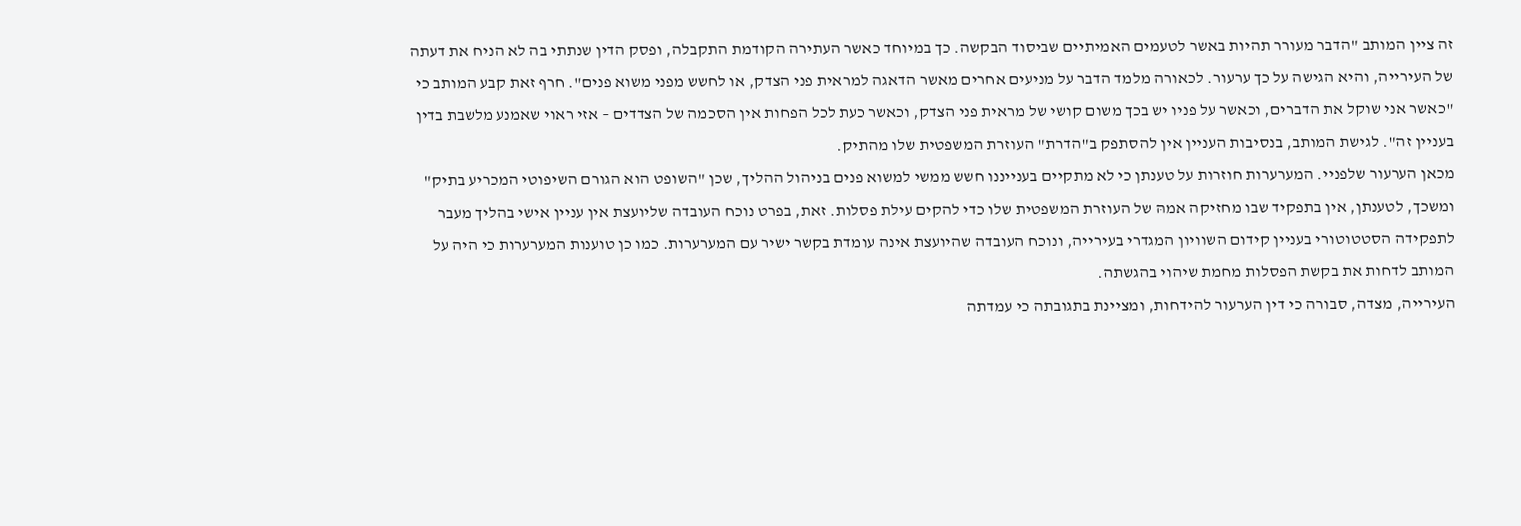זה ציין המותב "הדבר מעורר תהיות באשר לטעמים האמיתיים שביסוד הבקשה. כך במיוחד כאשר העתירה הקודמת התקבלה, ופסק הדין שנתתי בה לא הניח את דעתה של העירייה, והיא הגישה על כך ערעור. לכאורה מלמד הדבר על מניעים אחרים מאשר הדאגה למראית פני הצדק, או לחשש מפני משוא פנים". חרף זאת קבע המותב כי "כאשר אני שוקל את הדברים, וכאשר על פניו יש בכך משום קושי של מראית פני הצדק, וכאשר כעת לכל הפחות אין הסכמה של הצדדים – אזי ראוי שאמנע מלשבת בדין בעניין זה". לגישת המותב, בנסיבות העניין אין להסתפק ב"הדרת" העוזרת המשפטית שלו מהתיק.
מכאן הערעור שלפניי. המערערות חוזרות על טענתן כי לא מתקיים בענייננו חשש ממשי למשוא פנים בניהול ההליך, שכן "השופט הוא הגורם השיפוטי המכריע בתיק" ומשכך, לטענתן, אין בתפקיד שבו מחזיקה אמהּ של העוזרת המשפטית שלו כדי להקים עילת פסלות. זאת, בפרט נוכח העובדה שליועצת אין עניין אישי בהליך מעבר לתפקידה הסטטוטורי בעניין קידום השוויון המגדרי בעירייה, ונוכח העובדה שהיועצת אינה עומדת בקשר ישיר עם המערערות. כמו כן טוענות המערערות כי היה על המותב לדחות את בקשת הפסלות מחמת שיהוי בהגשתה.
העירייה, מצדה, סבורה כי דין הערעור להידחות, ומציינת בתגובתה כי עמדתה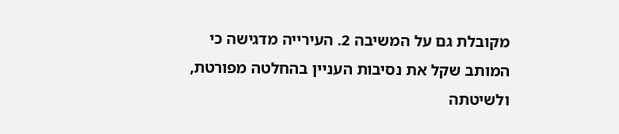מקובלת גם על המשיבה 2. העירייה מדגישה כי המותב שקל את נסיבות העניין בהחלטה מפורטת, ולשיטתה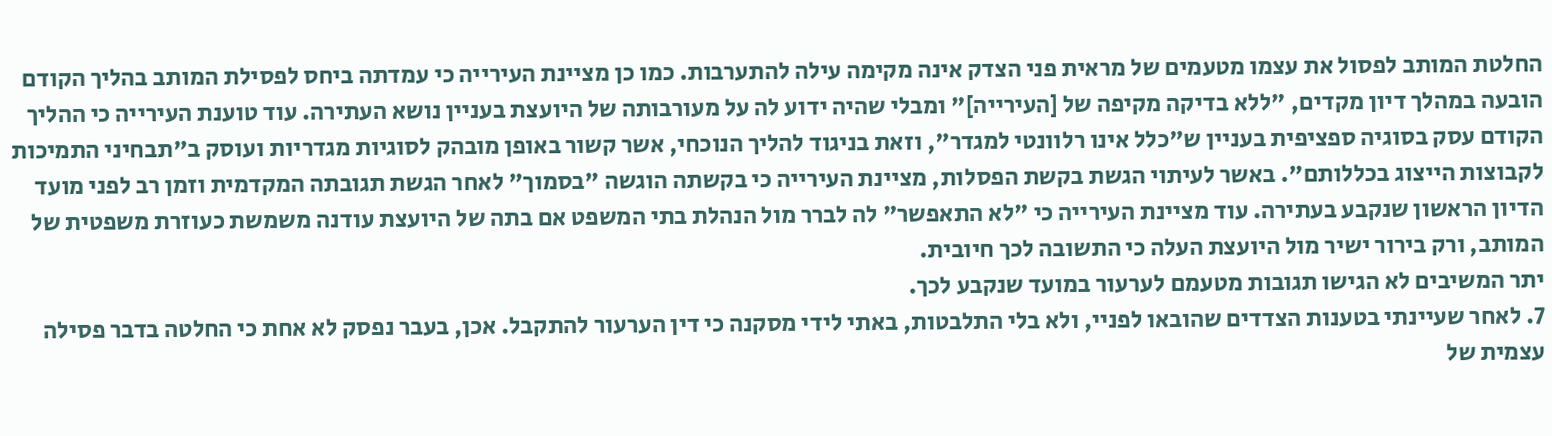החלטת המותב לפסול את עצמו מטעמים של מראית פני הצדק אינה מקימה עילה להתערבות. כמו כן מציינת העירייה כי עמדתה ביחס לפסילת המותב בהליך הקודם הובעה במהלך דיון מקדים, "ללא בדיקה מקיפה של [העירייה]" ומבלי שהיה ידוע לה על מעורבותה של היועצת בעניין נושא העתירה. עוד טוענת העירייה כי ההליך הקודם עסק בסוגיה ספציפית בעניין ש"כלל אינו רלוונטי למגדר", וזאת בניגוד להליך הנוכחי, אשר קשור באופן מובהק לסוגיות מגדריות ועוסק ב"תבחיני התמיכות לקבוצות הייצוג בכללותם". באשר לעיתוי הגשת בקשת הפסלות, מציינת העירייה כי בקשתה הוגשה "בסמוך" לאחר הגשת תגובתה המקדמית וזמן רב לפני מועד הדיון הראשון שנקבע בעתירה. עוד מציינת העירייה כי "לא התאפשר" לה לברר מול הנהלת בתי המשפט אם בתה של היועצת עודנה משמשת כעוזרת משפטית של המותב, ורק בירור ישיר מול היועצת העלה כי התשובה לכך חיובית.
יתר המשיבים לא הגישו תגובות מטעמם לערעור במועד שנקבע לכך.
7. לאחר שעיינתי בטענות הצדדים שהובאו לפניי, ולא בלי התלבטות, באתי לידי מסקנה כי דין הערעור להתקבל. אכן, בעבר נפסק לא אחת כי החלטה בדבר פסילה עצמית של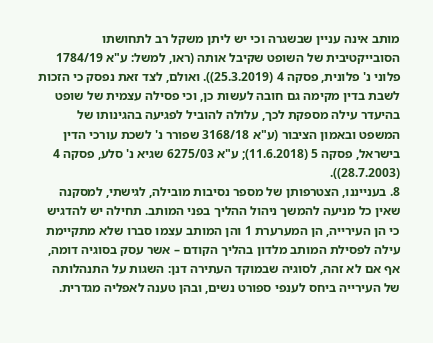מותב אינה עניין שבשגרה וכי יש ליתן משקל רב לתחושתו הסובייקטיבית של השופט שקיבל אותה (ראו, למשל: ע"א 1784/19 פלוני נ' פלונית, פסקה 4 (25.3.2019)). ואולם, לצד זאת נפסק כי הזכות לשבת בדין מקימה גם חובה לעשות כן, וכי פסילה עצמית של שופט בהיעדר עילה מספקת לכך, עלולה להוביל לפגיעה בהגינותו של המשפט ובאמון הציבור (ע"א 3168/18 שפורר נ' לשכת עורכי הדין בישראל, פסקה 5 (11.6.2018); ע"א 6275/03 שגיא נ' סלע, פסקה 4 (28.7.2003)).
8. בענייננו, הצטרפותן של מספר נסיבות מובילה, לגישתי, למסקנה שאין כל מניעה להמשך ניהול ההליך בפני המותב. תחילה יש להדגיש כי הן העירייה, הן המערערת 1 והן המותב עצמו סברו שלא מתקיימת עילה לפסילת המותב מלדון בהליך הקודם – אשר עסק בסוגיה דומה, אף אם לא זהה, לסוגיה שבמוקד העתירה דנן: השגות על התנהלותה של העירייה ביחס לענפי ספורט נשים, ובהן טענה לאפליה מגדרית.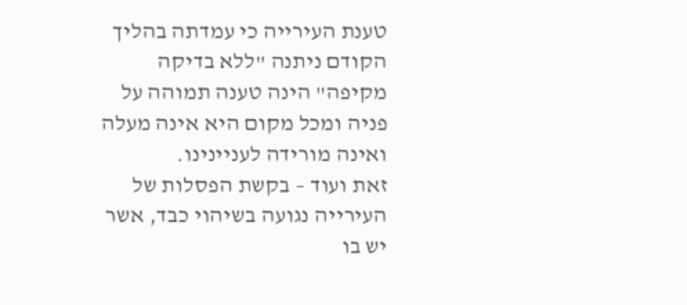טענת העירייה כי עמדתה בהליך הקודם ניתנה "ללא בדיקה מקיפה" הינה טענה תמוהה על פניה ומכל מקום היא אינה מעלה ואינה מורידה לעניינינו.
זאת ועוד – בקשת הפסלות של העירייה נגועה בשיהוי כבד, אשר יש בו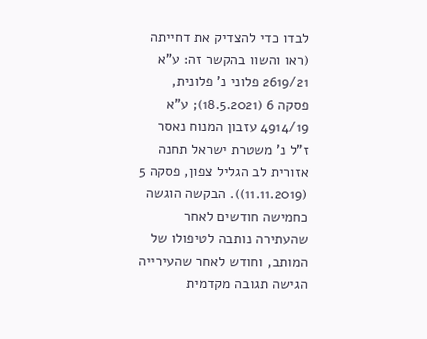לבדו כדי להצדיק את דחייתה (ראו והשוו בהקשר זה: ע"א 2619/21 פלוני נ' פלונית, פסקה 6 (18.5.2021); ע"א 4914/19 עזבון המנוח נאסר ז"ל נ' משטרת ישראל תחנה אזורית לב הגליל צפון, פסקה 5 (11.11.2019)). הבקשה הוגשה כחמישה חודשים לאחר שהעתירה נותבה לטיפולו של המותב, וחודש לאחר שהעירייה הגישה תגובה מקדמית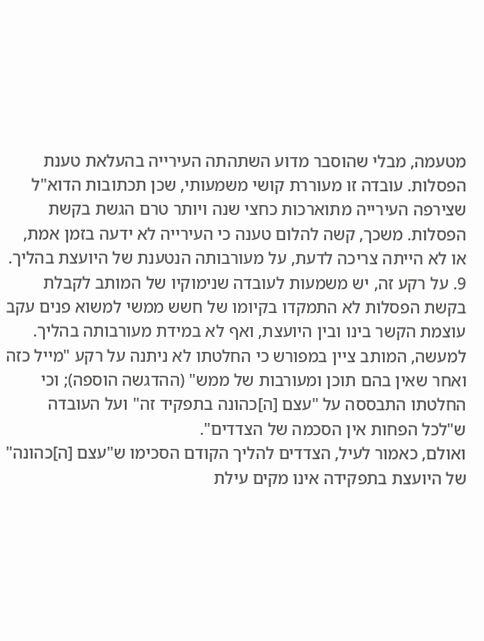מטעמה, מבלי שהוסבר מדוע השתהתה העירייה בהעלאת טענת הפסלות. עובדה זו מעוררת קושי משמעותי, שכן תכתובות הדוא"ל שצירפה העירייה מתוארכות כחצי שנה ויותר טרם הגשת בקשת הפסלות. משכך, קשה להלום טענה כי העירייה לא ידעה בזמן אמת, או לא הייתה צריכה לדעת, על מעורבותה הנטענת של היועצת בהליך.
9. על רקע זה, יש משמעות לעובדה שנימוקיו של המותב לקבלת בקשת הפסלות לא התמקדו בקיומו של חשש ממשי למשוא פנים עקב עוצמת הקשר בינו ובין היועצת, ואף לא במידת מעורבותה בהליך. למעשה, המותב ציין במפורש כי החלטתו לא ניתנה על רקע "מייל כזה ואחר שאין בהם תוכן ומעורבות של ממש" (ההדגשה הוספה); וכי החלטתו התבססה על "עצם [ה]כהונה בתפקיד זה" ועל העובדה ש"לכל הפחות אין הסכמה של הצדדים".
ואולם, כאמור לעיל, הצדדים להליך הקודם הסכימו ש"עצם [ה]כהונה" של היועצת בתפקידה אינו מקים עילת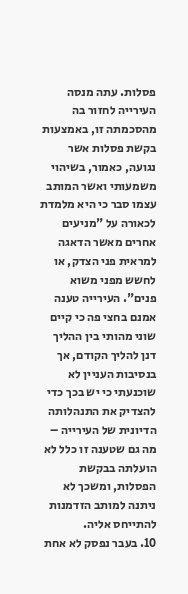פסלות. עתה מנסה העירייה לחזור בה מהסכמתה זו, באמצעות בקשת פסלות אשר נגועה, כאמור, בשיהוי משמעותי ואשר המותב עצמו סבר כי היא מלמדת לכאורה על "מניעים אחרים מאשר הדאגה למראית פני הצדק, או לחשש מפני משוא פנים". העירייה טענה אמנם בחצי פה כי קיים שוני מהותי בין ההליך דנן להליך הקודם, אך בנסיבות העניין לא שוכנעתי כי יש בכך כדי להצדיק את התנהלותה הדיונית של העירייה – מה גם שטענה זו כלל לא הועלתה בבקשת הפסלות, ומשכך לא ניתנה למותב הזדמנות להתייחס אליה.
10. בעבר נפסק לא אחת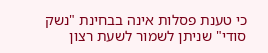כי טענת פסלות אינה בבחינת "נשק סודי" שניתן לשמור לשעת רצון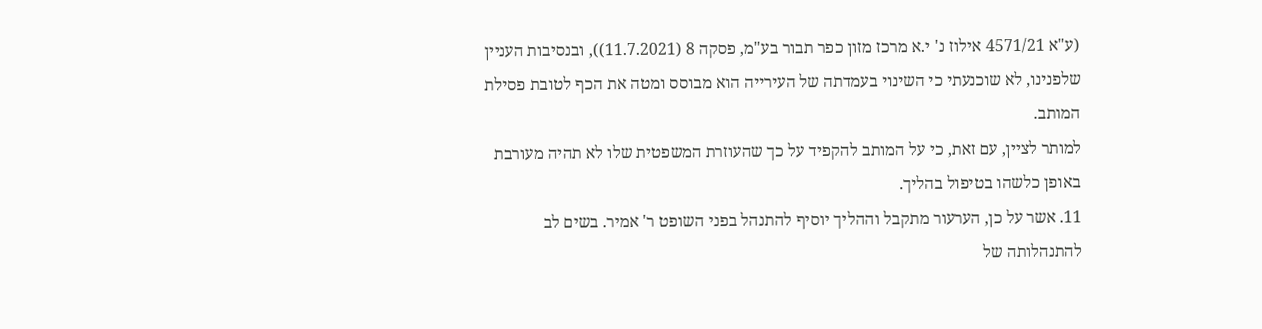(ע"א 4571/21 אילוז נ' י.א מרכז מזון כפר תבור בע"מ, פסקה 8 (11.7.2021)), ובנסיבות העניין שלפנינו, לא שוכנעתי כי השינוי בעמדתה של העירייה הוא מבוסס ומטה את הכף לטובת פסילת המותב.
למותר לציין, עם זאת, כי על המותב להקפיד על כך שהעוזרת המשפטית שלו לא תהיה מעורבת באופן כלשהו בטיפול בהליך.
11. אשר על כן, הערעור מתקבל וההליך יוסיף להתנהל בפני השופט ר' אמיר. בשים לב להתנהלותה של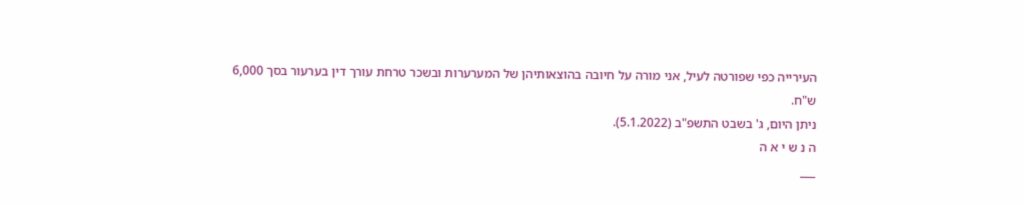העירייה כפי שפורטה לעיל, אני מורה על חיובה בהוצאותיהן של המערערות ובשכר טרחת עורך דין בערעור בסך 6,000 ש"ח.
ניתן היום, ג' בשבט התשפ"ב (5.1.2022).
ה נ ש י א ה
___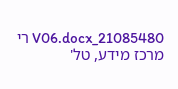21085480_V06.docx רי
מרכז מידע, טל'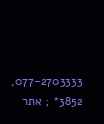077-2703333, 3852* ; אתר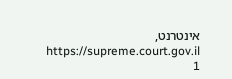אינטרנט, https://supreme.court.gov.il
1